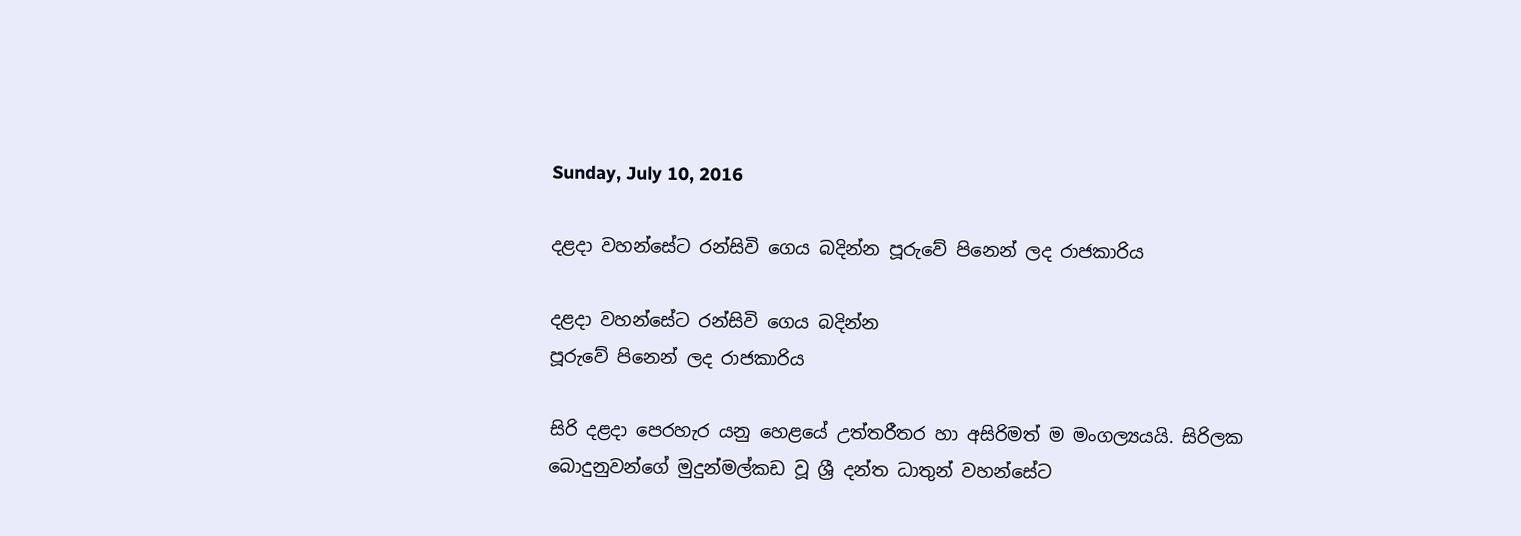Sunday, July 10, 2016

දළදා වහන්සේට රන්සිවි ගෙය බදින්න පූරුවේ පිනෙන් ලද රාජකාරිය

දළදා වහන්සේට රන්සිවි ගෙය බදින්න
පූරුවේ පිනෙන් ලද රාජකාරිය

සිරි දළදා පෙරහැර යනු හෙළයේ උත්තරීතර හා අසිරිමත් ම මංගල්‍යයයි. සිරිලක බොදුනුවන්ගේ මුදුන්මල්කඩ වූ ශ්‍රී දන්ත ධාතුන් වහන්සේට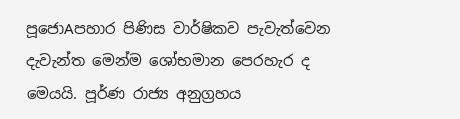පූජොAපහාර පිණිස වාර්ෂිකව පැවැත්වෙන දැවැන්ත මෙන්ම ශෝභමාන පෙරහැර ද මෙයයි. පූර්ණ රාජ්‍ය අනුග්‍රහය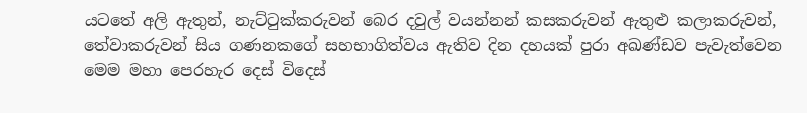යටතේ අලි ඇතුන්, නැට්‌ටුක්‌කරුවන් බෙර දවුල් වයන්නන් කසකරුවන් ඇතුළු කලාකරුවන්, තේවාකරුවන් සිය ගණනකගේ සහභාගිත්වය ඇතිව දින දහයක්‌ පුරා අඛණ්‌ඩව පැවැත්වෙන මෙම මහා පෙරහැර දෙස්‌ විදෙස්‌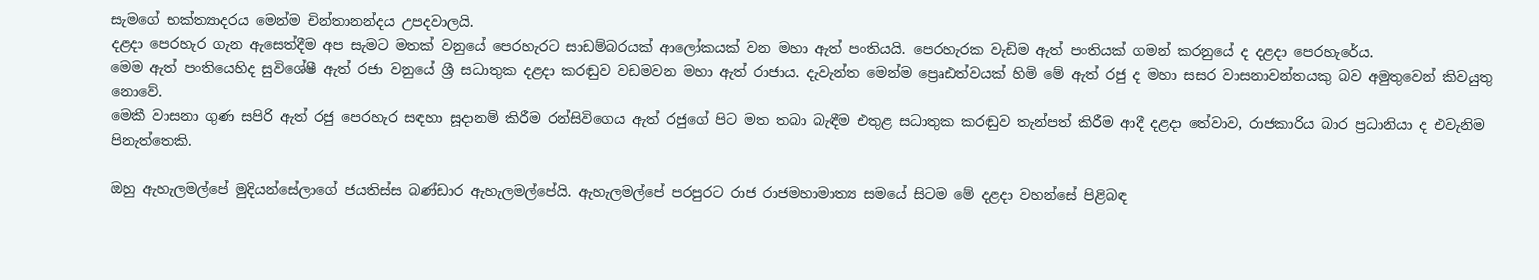සැමගේ භක්‌ත්‍යාදරය මෙන්ම චින්තානන්දය උපදවාලයි.
දළදා පෙරහැර ගැන ඇසෙත්දීම අප සැමට මතක්‌ වනුයේ පෙරහැරට සාඩම්බරයක්‌ ආලෝකයක්‌ වන මහා ඇත් පංතියයි. පෙරහැරක වැඩිම ඇත් පංතියක්‌ ගමන් කරනුයේ ද දළදා පෙරහැරේය.
මෙම ඇත් පංතියෙහිද සුවිශේෂී ඇත් රජා වනුයේ ශ්‍රී සධාතුක දළදා කරඬුව වඩමවන මහා ඇත් රාජාය. දැවැන්ත මෙන්ම ප්‍රෙෘඪත්වයක්‌ හිමි මේ ඇත් රජු ද මහා සසර වාසනාවන්තයකු බව අමුතුවෙන් කිවයුතු නොවේ.
මෙකී වාසනා ගුණ සපිරි ඇත් රජු පෙරහැර සඳහා සූදානම් කිරීම රන්සිවිගෙය ඇත් රජුගේ පිට මත තබා බැඳීම එතුළ සධාතුක කරඬුව තැන්පත් කිරීම ආදී දළදා තේවාව, රාජකාරිය බාර ප්‍රධානියා ද එවැනිම පිනැත්තෙකි.

ඔහු ඇහැලමල්පේ මුදියන්සේලාගේ ජයතිස්‌ස බණ්‌ඩාර ඇහැලමල්පේයි. ඇහැලමල්පේ පරපුරට රාජ රාජමහාමාත්‍ය සමයේ සිටම මේ දළදා වහන්සේ පිළිබඳ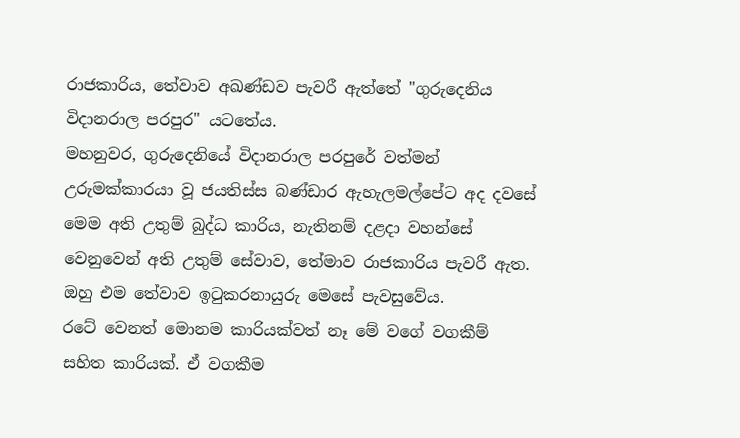රාජකාරිය, තේවාව අඛණ්‌ඩව පැවරී ඇත්තේ "ගුරුදෙනිය විදානරාල පරපුර" යටතේය.
මහනුවර, ගුරුදෙනියේ විදානරාල පරපුරේ වත්මන් උරුමක්‌කාරයා වූ ජයතිස්‌ස බණ්‌ඩාර ඇහැලමල්පේට අද දවසේ මෙම අති උතුම් බුද්ධ කාරිය, නැතිනම් දළදා වහන්සේ වෙනුවෙන් අති උතුම් සේවාව, තේමාව රාජකාරිය පැවරී ඇත. ඔහු එම තේවාව ඉටුකරනායුරු මෙසේ පැවසුවේය.
රටේ වෙනත් මොනම කාරියක්‌වත් නෑ මේ වගේ වගකීම් සහිත කාරියක්‌. ඒ වගකීම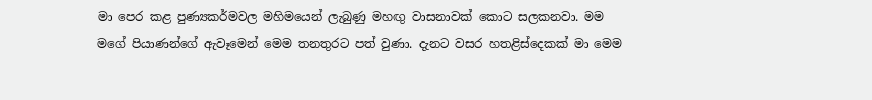මා පෙර කළ පුණ්‍යකර්මවල මහිමයෙන් ලැබුණු මහඟු වාසනාවක්‌ කොට සලකනවා. මම මගේ පියාණන්ගේ ඇවෑමෙන් මෙම තනතුරට පත් වුණා. දැනට වසර හතළිස්‌දෙකක්‌ මා මෙම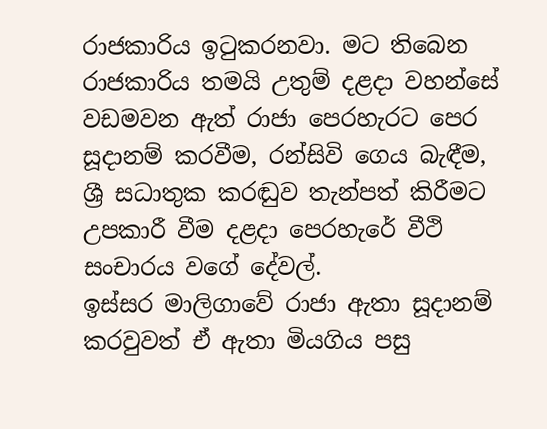රාජකාරිය ඉටුකරනවා. මට තිබෙන රාජකාරිය තමයි උතුම් දළදා වහන්සේ වඩමවන ඇත් රාජා පෙරහැරට පෙර සූදානම් කරවීම, රන්සිවි ගෙය බැඳීම, ශ්‍රී සධාතුක කරඬුව තැන්පත් කිරීමට උපකාරී වීම දළදා පෙරහැරේ වීථි සංචාරය වගේ දේවල්.
ඉස්‌සර මාලිගාවේ රාජා ඇතා සූදානම් කරවුවත් ඒ ඇතා මියගිය පසු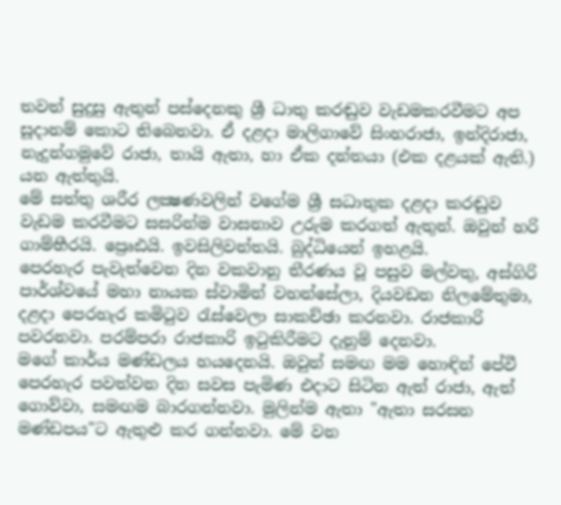තවත් සුදුසු ඇතුන් පස්‌දෙනකු ශ්‍රී ධාතු කරඬුව වැඩමකරවීමට අප සූදානම් කොට තිබෙනවා. ඒ දළදා මාලිගාවේ සිංහරාජා, ඉන්දිරාජා, නැදුන්ගමුවේ රාජා, තායි ඇතා, හා ඒක දන්තයා (එක දළයක්‌ ඇති.) යන ඇත්තුයි.
මේ සත්තු ශරීර ලක්‍ෂණවලින් වගේම ශ්‍රී සධාතුක දළදා කරඬුව වැඩම කරවීමට සසරින්ම වාසනාව උරුම කරගත් ඇතුන්. ඔවුන් හරි ගාම්භීරයි. ප්‍රෙෘඪයි. ඉවසිලිවන්තයි. බුද්ධියෙන් ඉහළයි.
පෙරහැර පැවැත්වෙන දින වකවානු තීරණය වූ පසුව මල්වතු, අස්‌ගිරි පාර්ශ්වයේ මහා නායක ස්‌වාමින් වහන්සේලා, දියවඩන නිලමේතුමා, දළදා පෙරහැර කමිටුව රැස්‌වෙලා සාකච්ඡා කරනවා. රාජකාරි පවරනවා. පරම්පරා රාජකාරි ඉටුකිරීමට දැනුම් දෙනවා.
මගේ කාර්ය මණ්‌ඩලය හයදෙනයි. ඔවුන් සමඟ මම හොඳින් පේවී පෙරහැර පවත්වන දින සවස පැමිණ එදාට සිටින ඇත් රාජා, ඇත් ගොව්වා, සමඟම බාරගන්නවා. මුලින්ම ඇතා "ඇතා සරසන මණ්‌ඩපය"ට ඇතුළු කර ගන්නවා. මේ වන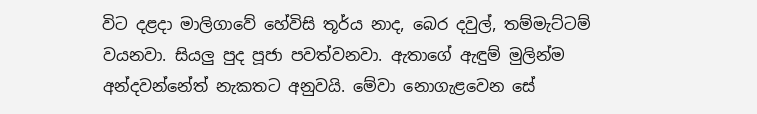විට දළදා මාලිගාවේ හේවිසි තූර්ය නාද, බෙර දවුල්, තම්මැට්‌ටම් වයනවා. සියලු පුද පූජා පවත්වනවා. ඇතාගේ ඇඳුම් මුලින්ම අන්දවන්නේත් නැකතට අනුවයි. මේවා නොගැළවෙන සේ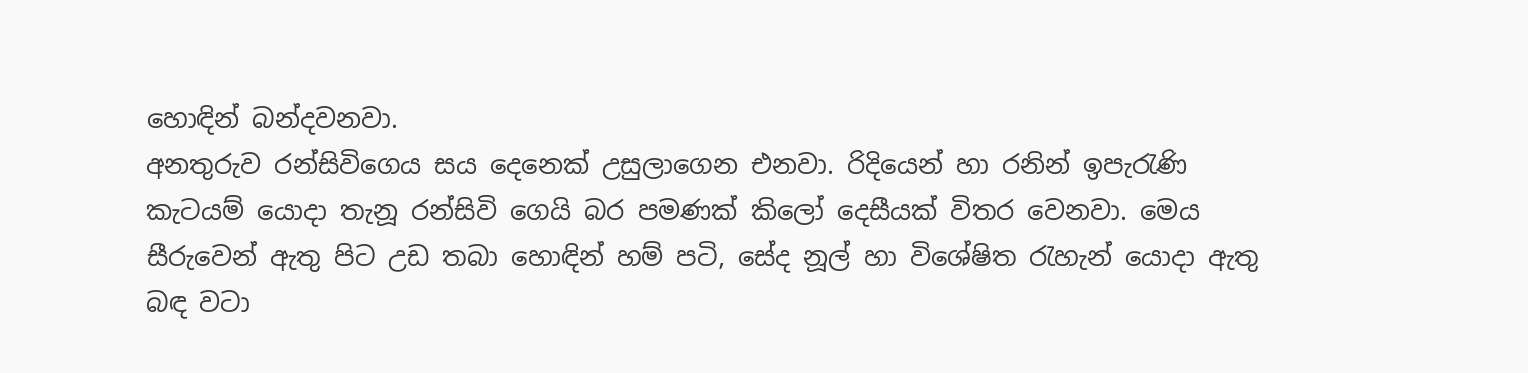හොඳින් බන්දවනවා.
අනතුරුව රන්සිවිගෙය සය දෙනෙක්‌ උසුලාගෙන එනවා. රිදියෙන් හා රනින් ඉපැරැණි කැටයම් යොදා තැනූ රන්සිවි ගෙයි බර පමණක්‌ කිලෝ දෙසීයක්‌ විතර වෙනවා. මෙය සීරුවෙන් ඇතු පිට උඩ තබා හොඳින් හම් පටි, සේද නූල් හා විශේෂිත රැහැන් යොදා ඇතු බඳ වටා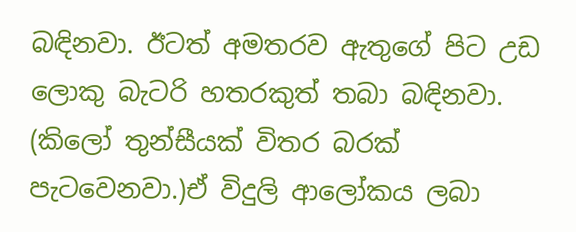බඳිනවා. ඊටත් අමතරව ඇතුගේ පිට උඩ ලොකු බැටරි හතරකුත් තබා බඳිනවා. (කිලෝ තුන්සීයක්‌ විතර බරක්‌ පැටවෙනවා.)ඒ විදුලි ආලෝකය ලබා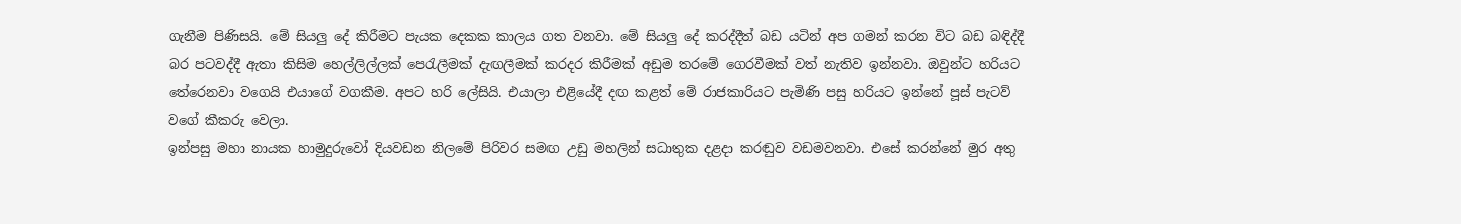ගැනීම පිණිසයි. මේ සියලු දේ කිරීමට පැයක දෙකක කාලය ගත වනවා. මේ සියලු දේ කරද්දීත් බඩ යටින් අප ගමන් කරන විට බඩ බඳිද්දී බර පටවද්දී ඇතා කිසිම හෙල්ලිල්ලක්‌ පෙරැලීමක්‌ දැඟලීමක්‌ කරදර කිරීමක්‌ අඩුම තරමේ ගෙරවීමක්‌ වත් නැතිව ඉන්නවා. ඔවුන්ට හරියට තේරෙනවා වගෙයි එයාගේ වගකීම. අපට හරි ලේසියි. එයාලා එළියේදී දඟ කළත් මේ රාජකාරියට පැමිණි පසු හරියට ඉන්නේ පූස්‌ පැටව් වගේ කීකරු වෙලා.
ඉන්පසු මහා නායක හාමුදුරුවෝ දියවඩන නිලමේ පිරිවර සමඟ උඩු මහලින් සධාතුක දළදා කරඬුව වඩමවනවා. එසේ කරන්නේ මුර අතු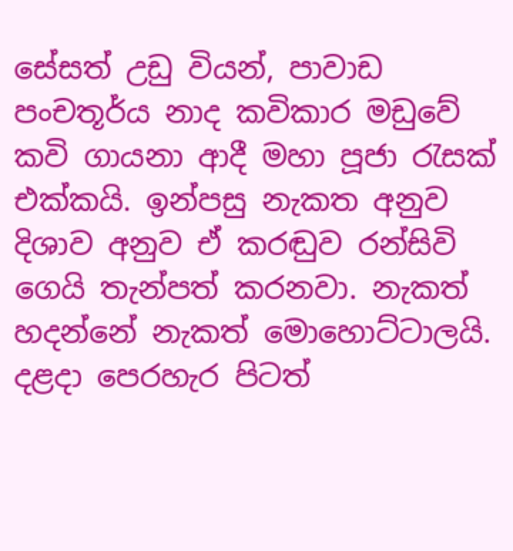සේසත් උඩු වියන්, පාවාඩ පංචතූර්ය නාද කවිකාර මඩුවේ කවි ගායනා ආදී මහා පූජා රැසක්‌ එක්‌කයි. ඉන්පසු නැකත අනුව දිශාව අනුව ඒ කරඬුව රන්සිවි ගෙයි තැන්පත් කරනවා. නැකත් හදන්නේ නැකත් මොහොට්‌ටාලයි. දළදා පෙරහැර පිටත්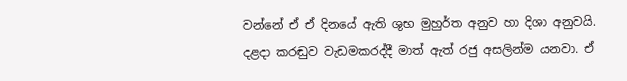වන්නේ ඒ ඒ දිනයේ ඇති ශුභ මුහුර්ත අනුව හා දිශා අනුවයි.
දළදා කරඬුව වැඩමකරද්දී මාත් ඇත් රජු අසලින්ම යනවා. ඒ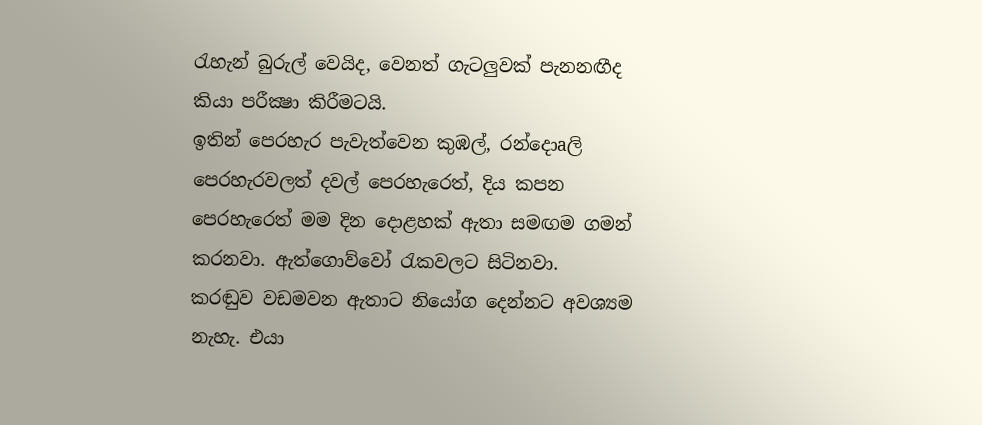රැහැන් බුරුල් වෙයිද, වෙනත් ගැටලුවක්‌ පැනනඟීද කියා පරීක්‍ෂා කිරීමටයි.
ඉතින් පෙරහැර පැවැත්වෙන කුඹල්, රන්දොaලි පෙරහැරවලත් දවල් පෙරහැරෙත්, දිය කපන පෙරහැරෙත් මම දින දොළහක්‌ ඇතා සමඟම ගමන් කරනවා. ඇත්ගොව්වෝ රැකවලට සිටිනවා.
කරඬුව වඩමවන ඇතාට නියෝග දෙන්නට අවශ්‍යම නැහැ. එයා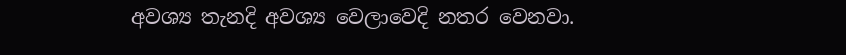අවශ්‍ය තැනදි අවශ්‍ය වෙලාවෙදි නතර වෙනවා.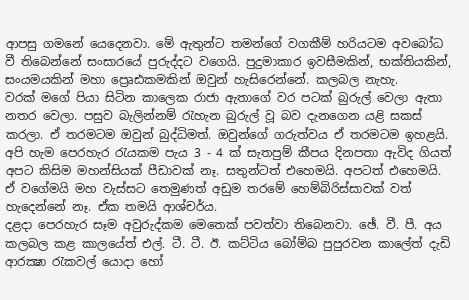ආපසු ගමනේ යෙදෙනවා. මේ ඇතුන්ට තමන්ගේ වගකීම් හරියටම අවබෝධ වී තිබෙන්නේ සංසාරයේ පුරුද්දට වගෙයි. පුදුමාකාර ඉවසීමකින්, භක්‌තියකින්, සංයමයකින් මහා ප්‍රෙෘඪකමකින් ඔවුන් හැසිරෙන්නේ. කලබල නැහැ.
වරක්‌ මගේ පියා සිටින කාලෙක රාජා ඇතාගේ වර පටක්‌ බුරුල් වෙලා ඇතා නතර වෙලා. පසුව බැලින්නම් රැහැන බුරුල් වූ බව දැනගෙන යළි සකස්‌ කරලා. ඒ තරමටම ඔවුන් බුද්ධිමත්. ඔවුන්ගේ ගරුත්වය ඒ තරමටම ඉහළයි.
අපි හැම පෙරහැර රැයකම පැය 3 - 4 ක්‌ සැතපුම් කීපය දිනපතා ඇවිද ගියත් අපට කිසිම මහන්සියක්‌ පීඩාවක්‌ නෑ. සතුන්ටත් එහෙමයි. අපටත් එහෙමයි. ඒ වගේමයි මහ වැස්‌සට තෙමුණත් අඩුම තරමේ හෙම්බිරිස්‌සාවක්‌ වත් හැදෙන්නේ නෑ. ඒක තමයි ආශ්චර්ය.
දළදා පෙරහැර සෑම අවුරුද්කම මෙතෙක්‌ පවත්වා තිබෙනවා. ඡේ. වී. පී. අය කලබල කළ කාලයේත් එල්. ටී. ටී. ඊ. කට්‌ටිය බෝම්බ පුපුරවන කාලේත් දැඩි ආරක්‍ෂා රැකවල් යොදා හෝ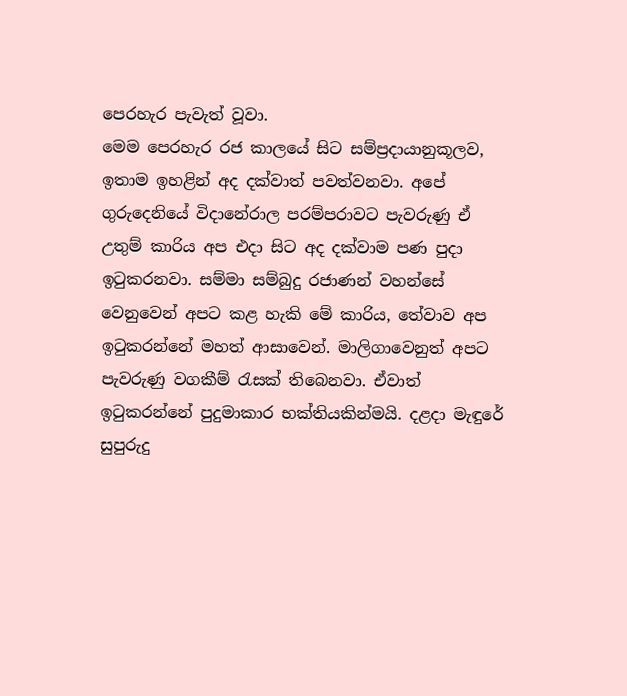පෙරහැර පැවැත් වූවා.
මෙම පෙරහැර රජ කාලයේ සිට සම්ප්‍රදායානුකූලව, ඉතාම ඉහළින් අද දක්‌වාත් පවත්වනවා. අපේ ගුරුදෙනියේ විදානේරාල පරම්පරාවට පැවරුණු ඒ උතුම් කාරිය අප එදා සිට අද දක්‌වාම පණ පුදා ඉටුකරනවා. සම්මා සම්බුදු රජාණන් වහන්සේ වෙනුවෙන් අපට කළ හැකි මේ කාරිය, තේවාව අප ඉටුකරන්නේ මහත් ආසාවෙන්. මාලිගාවෙනුත් අපට පැවරුණු වගකීම් රැසක්‌ තිබෙනවා. ඒවාත් ඉටුකරන්නේ පුදුමාකාර භක්‌තියකින්මයි. දළදා මැඳුරේ සුපුරුදු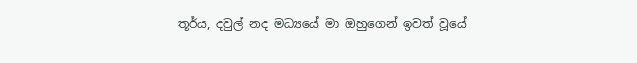තූර්ය, දවුල් නද මධ්‍යයේ මා ඔහුගෙන් ඉවත් වූයේ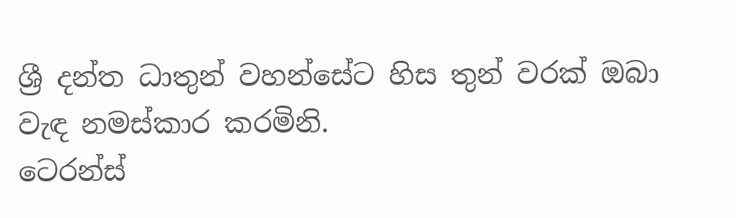ශ්‍රී දන්ත ධාතුන් වහන්සේට හිස තුන් වරක්‌ ඔබා වැඳ නමස්‌කාර කරමිනි.
ටෙරන්ස්‌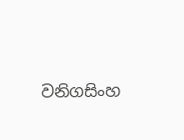වනිගසිංහ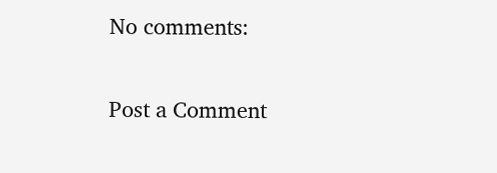No comments:

Post a Comment